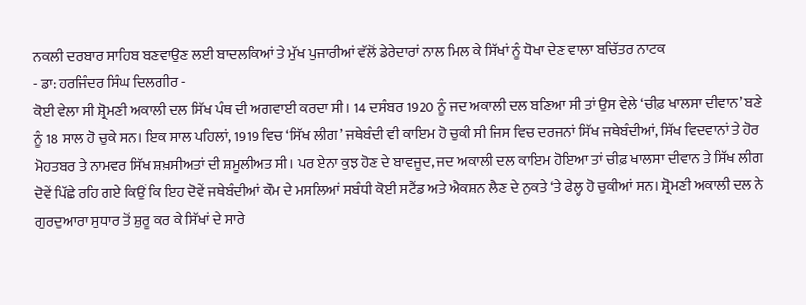ਨਕਲੀ ਦਰਬਾਰ ਸਾਹਿਬ ਬਣਵਾਉਣ ਲਈ ਬਾਦਲਕਿਆਂ ਤੇ ਮੁੱਖ ਪੁਜਾਰੀਆਂ ਵੱਲੋਂ ਡੇਰੇਦਾਰਾਂ ਨਾਲ ਮਿਲ ਕੇ ਸਿੱਖਾਂ ਨੂੰ ਧੋਖਾ ਦੇਣ ਵਾਲਾ ਬਚਿੱਤਰ ਨਾਟਕ
- ਡਾ: ਹਰਜਿੰਦਰ ਸਿੰਘ ਦਿਲਗੀਰ -
ਕੋਈ ਵੇਲਾ ਸੀ ਸ਼੍ਰੋਮਣੀ ਅਕਾਲੀ ਦਲ ਸਿੱਖ ਪੰਥ ਦੀ ਅਗਵਾਈ ਕਰਦਾ ਸੀ। 14 ਦਸੰਬਰ 1920 ਨੂੰ ਜਦ ਅਕਾਲੀ ਦਲ ਬਣਿਆ ਸੀ ਤਾਂ ਉਸ ਵੇਲੇ ‘ਚੀਫ਼ ਖਾਲਸਾ ਦੀਵਾਨ’ ਬਣੇ ਨੂੰ 18 ਸਾਲ ਹੋ ਚੁਕੇ ਸਨ। ਇਕ ਸਾਲ ਪਹਿਲਾਂ, 1919 ਵਿਚ ‘ਸਿੱਖ ਲੀਗ’ ਜਥੇਬੰਦੀ ਵੀ ਕਾਇਮ ਹੋ ਚੁਕੀ ਸੀ ਜਿਸ ਵਿਚ ਦਰਜਨਾਂ ਸਿੱਖ ਜਥੇਬੰਦੀਆਂ, ਸਿੱਖ ਵਿਦਵਾਨਾਂ ਤੇ ਹੋਰ ਮੋਹਤਬਰ ਤੇ ਨਾਮਵਰ ਸਿੱਖ ਸ਼ਖ਼ਸੀਅਤਾਂ ਦੀ ਸ਼ਮੂਲੀਅਤ ਸੀ। ਪਰ ਏਨਾ ਕੁਝ ਹੋਣ ਦੇ ਬਾਵਜੂਦ, ਜਦ ਅਕਾਲੀ ਦਲ ਕਾਇਮ ਹੋਇਆ ਤਾਂ ਚੀਫ਼ ਖਾਲਸਾ ਦੀਵਾਨ ਤੇ ਸਿੱਖ ਲੀਗ ਦੋਵੇਂ ਪਿੱਛੇ ਰਹਿ ਗਏ ਕਿਉਂ ਕਿ ਇਹ ਦੋਵੇਂ ਜਥੇਬੰਦੀਆਂ ਕੌਮ ਦੇ ਮਸਲਿਆਂ ਸਬੰਧੀ ਕੋਈ ਸਟੈਂਡ ਅਤੇ ਐਕਸ਼ਨ ਲੈਣ ਦੇ ਨੁਕਤੇ ‘ਤੇ ਫੇਲ੍ਹ ਹੋ ਚੁਕੀਆਂ ਸਨ। ਸ਼੍ਰੋਮਣੀ ਅਕਾਲੀ ਦਲ ਨੇ ਗੁਰਦੁਆਰਾ ਸੁਧਾਰ ਤੋਂ ਸ਼ੁਰੂ ਕਰ ਕੇ ਸਿੱਖਾਂ ਦੇ ਸਾਰੇ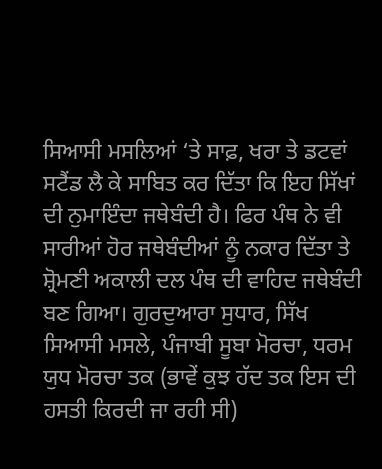ਸਿਆਸੀ ਮਸਲਿਆਂ ‘ਤੇ ਸਾਫ਼, ਖਰਾ ਤੇ ਡਟਵਾਂ ਸਟੈਂਡ ਲੈ ਕੇ ਸਾਬਿਤ ਕਰ ਦਿੱਤਾ ਕਿ ਇਹ ਸਿੱਖਾਂ ਦੀ ਨੁਮਾਇੰਦਾ ਜਥੇਬੰਦੀ ਹੈ। ਫਿਰ ਪੰਥ ਨੇ ਵੀ ਸਾਰੀਆਂ ਹੋਰ ਜਥੇਬੰਦੀਆਂ ਨੂੰ ਨਕਾਰ ਦਿੱਤਾ ਤੇ ਸ਼੍ਰੋਮਣੀ ਅਕਾਲੀ ਦਲ ਪੰਥ ਦੀ ਵਾਹਿਦ ਜਥੇਬੰਦੀ ਬਣ ਗਿਆ। ਗੁਰਦੁਆਰਾ ਸੁਧਾਰ, ਸਿੱਖ ਸਿਆਸੀ ਮਸਲੇ, ਪੰਜਾਬੀ ਸੂਬਾ ਮੋਰਚਾ, ਧਰਮ ਯੁਧ ਮੋਰਚਾ ਤਕ (ਭਾਵੇਂ ਕੁਝ ਹੱਦ ਤਕ ਇਸ ਦੀ ਹਸਤੀ ਕਿਰਦੀ ਜਾ ਰਹੀ ਸੀ)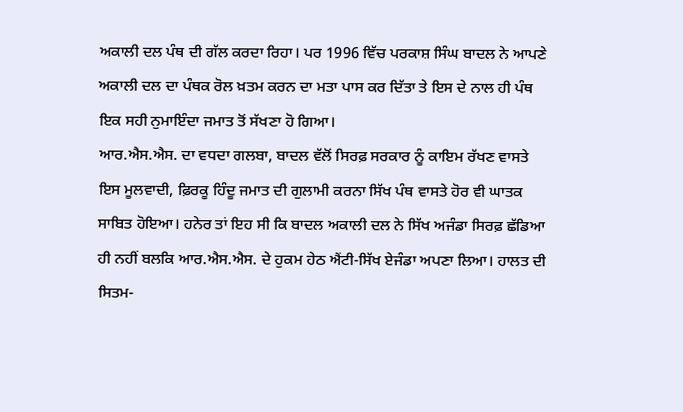ਅਕਾਲੀ ਦਲ ਪੰਥ ਦੀ ਗੱਲ ਕਰਦਾ ਰਿਹਾ। ਪਰ 1996 ਵਿੱਚ ਪਰਕਾਸ਼ ਸਿੰਘ ਬਾਦਲ ਨੇ ਆਪਣੇ ਅਕਾਲੀ ਦਲ ਦਾ ਪੰਥਕ ਰੋਲ ਖ਼ਤਮ ਕਰਨ ਦਾ ਮਤਾ ਪਾਸ ਕਰ ਦਿੱਤਾ ਤੇ ਇਸ ਦੇ ਨਾਲ ਹੀ ਪੰਥ ਇਕ ਸਹੀ ਨੁਮਾਇੰਦਾ ਜਮਾਤ ਤੋਂ ਸੱਖਣਾ ਹੋ ਗਿਆ।
ਆਰ.ਐਸ.ਐਸ. ਦਾ ਵਧਦਾ ਗਲਬਾ, ਬਾਦਲ ਵੱਲੋਂ ਸਿਰਫ਼ ਸਰਕਾਰ ਨੂੰ ਕਾਇਮ ਰੱਖਣ ਵਾਸਤੇ ਇਸ ਮੂਲਵਾਦੀ, ਫ਼ਿਰਕੂ ਹਿੰਦੂ ਜਮਾਤ ਦੀ ਗੁਲਾਮੀ ਕਰਨਾ ਸਿੱਖ ਪੰਥ ਵਾਸਤੇ ਹੋਰ ਵੀ ਘਾਤਕ ਸਾਬਿਤ ਹੋਇਆ। ਹਨੇਰ ਤਾਂ ਇਹ ਸੀ ਕਿ ਬਾਦਲ ਅਕਾਲੀ ਦਲ ਨੇ ਸਿੱਖ ਅਜੰਡਾ ਸਿਰਫ਼ ਛੱਡਿਆ ਹੀ ਨਹੀਂ ਬਲਕਿ ਆਰ.ਐਸ.ਐਸ. ਦੇ ਹੁਕਮ ਹੇਠ ਐਂਟੀ-ਸਿੱਖ ਏਜੰਡਾ ਅਪਣਾ ਲਿਆ। ਹਾਲਤ ਦੀ ਸਿਤਮ-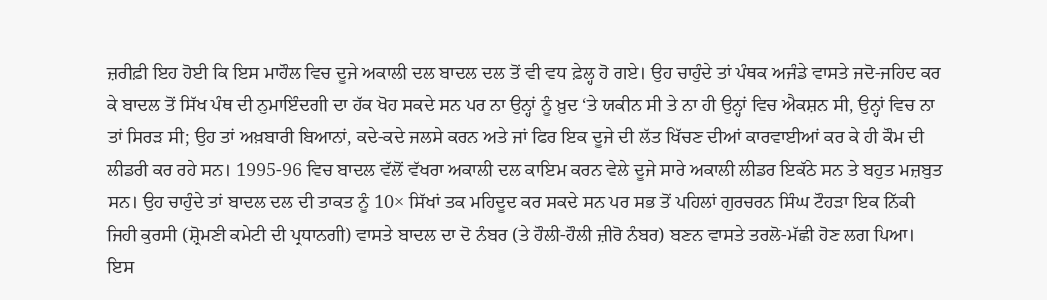ਜ਼ਰੀਫ਼ੀ ਇਹ ਹੋਈ ਕਿ ਇਸ ਮਾਹੌਲ ਵਿਚ ਦੂਜੇ ਅਕਾਲੀ ਦਲ ਬਾਦਲ ਦਲ ਤੋਂ ਵੀ ਵਧ ਫ਼ੇਲ੍ਹ ਹੋ ਗਏ। ਉਹ ਚਾਹੁੰਦੇ ਤਾਂ ਪੰਥਕ ਅਜੰਡੇ ਵਾਸਤੇ ਜਦੋ-ਜਹਿਦ ਕਰ ਕੇ ਬਾਦਲ ਤੋਂ ਸਿੱਖ ਪੰਥ ਦੀ ਨੁਮਾਇੰਦਗੀ ਦਾ ਹੱਕ ਖੋਹ ਸਕਦੇ ਸਨ ਪਰ ਨਾ ਉਨ੍ਹਾਂ ਨੂੰ ਖ਼ੁਦ ‘ਤੇ ਯਕੀਨ ਸੀ ਤੇ ਨਾ ਹੀ ਉਨ੍ਹਾਂ ਵਿਚ ਐਕਸ਼ਨ ਸੀ, ਉਨ੍ਹਾਂ ਵਿਚ ਨਾ ਤਾਂ ਸਿਰੜ ਸੀ; ਉਹ ਤਾਂ ਅਖ਼ਬਾਰੀ ਬਿਆਨਾਂ, ਕਦੇ-ਕਦੇ ਜਲਸੇ ਕਰਨ ਅਤੇ ਜਾਂ ਫਿਰ ਇਕ ਦੂਜੇ ਦੀ ਲੱਤ ਖਿੱਚਣ ਦੀਆਂ ਕਾਰਵਾਈਆਂ ਕਰ ਕੇ ਹੀ ਕੌਮ ਦੀ ਲੀਡਰੀ ਕਰ ਰਹੇ ਸਨ। 1995-96 ਵਿਚ ਬਾਦਲ ਵੱਲੋਂ ਵੱਖਰਾ ਅਕਾਲੀ ਦਲ ਕਾਇਮ ਕਰਨ ਵੇਲੇ ਦੂਜੇ ਸਾਰੇ ਅਕਾਲੀ ਲੀਡਰ ਇਕੱਠੇ ਸਨ ਤੇ ਬਹੁਤ ਮਜ਼ਬੁਤ ਸਨ। ਉਹ ਚਾਹੁੰਦੇ ਤਾਂ ਬਾਦਲ ਦਲ ਦੀ ਤਾਕਤ ਨੂੰ 10× ਸਿੱਖਾਂ ਤਕ ਮਹਿਦੂਦ ਕਰ ਸਕਦੇ ਸਨ ਪਰ ਸਭ ਤੋਂ ਪਹਿਲਾਂ ਗੁਰਚਰਨ ਸਿੰਘ ਟੌਹੜਾ ਇਕ ਨਿੱਕੀ ਜਿਹੀ ਕੁਰਸੀ (ਸ਼੍ਰੋਮਣੀ ਕਮੇਟੀ ਦੀ ਪ੍ਰਧਾਨਗੀ) ਵਾਸਤੇ ਬਾਦਲ ਦਾ ਦੋ ਨੰਬਰ (ਤੇ ਹੌਲੀ-ਹੌਲੀ ਜ਼ੀਰੋ ਨੰਬਰ) ਬਣਨ ਵਾਸਤੇ ਤਰਲੋ-ਮੱਛੀ ਹੋਣ ਲਗ ਪਿਆ। ਇਸ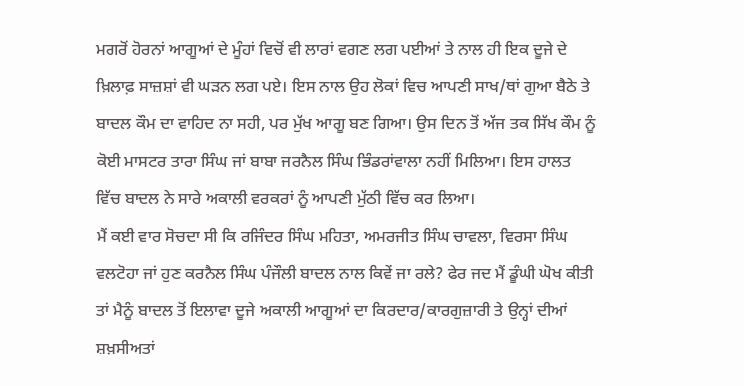ਮਗਰੋਂ ਹੋਰਨਾਂ ਆਗੂਆਂ ਦੇ ਮੂੰਹਾਂ ਵਿਚੋਂ ਵੀ ਲਾਰਾਂ ਵਗਣ ਲਗ ਪਈਆਂ ਤੇ ਨਾਲ ਹੀ ਇਕ ਦੂਜੇ ਦੇ ਖ਼ਿਲਾਫ਼ ਸਾਜ਼ਸ਼ਾਂ ਵੀ ਘੜਨ ਲਗ ਪਏ। ਇਸ ਨਾਲ ਉਹ ਲੋਕਾਂ ਵਿਚ ਆਪਣੀ ਸਾਖ/ਥਾਂ ਗੁਆ ਬੈਠੇ ਤੇ ਬਾਦਲ ਕੌਮ ਦਾ ਵਾਹਿਦ ਨਾ ਸਹੀ, ਪਰ ਮੁੱਖ ਆਗੂ ਬਣ ਗਿਆ। ਉਸ ਦਿਨ ਤੋਂ ਅੱਜ ਤਕ ਸਿੱਖ ਕੌਮ ਨੂੰ ਕੋਈ ਮਾਸਟਰ ਤਾਰਾ ਸਿੰਘ ਜਾਂ ਬਾਬਾ ਜਰਨੈਲ ਸਿੰਘ ਭਿੰਡਰਾਂਵਾਲਾ ਨਹੀਂ ਮਿਲਿਆ। ਇਸ ਹਾਲਤ ਵਿੱਚ ਬਾਦਲ ਨੇ ਸਾਰੇ ਅਕਾਲੀ ਵਰਕਰਾਂ ਨੂੰ ਆਪਣੀ ਮੁੱਠੀ ਵਿੱਚ ਕਰ ਲਿਆ।
ਮੈਂ ਕਈ ਵਾਰ ਸੋਚਦਾ ਸੀ ਕਿ ਰਜਿੰਦਰ ਸਿੰਘ ਮਹਿਤਾ, ਅਮਰਜੀਤ ਸਿੰਘ ਚਾਵਲਾ, ਵਿਰਸਾ ਸਿੰਘ ਵਲਟੋਹਾ ਜਾਂ ਹੁਣ ਕਰਨੈਲ ਸਿੰਘ ਪੰਜੌਲੀ ਬਾਦਲ ਨਾਲ ਕਿਵੇਂ ਜਾ ਰਲੇ? ਫੇਰ ਜਦ ਮੈਂ ਡੂੰਘੀ ਘੋਖ ਕੀਤੀ ਤਾਂ ਮੈਨੂੰ ਬਾਦਲ ਤੋਂ ਇਲਾਵਾ ਦੂਜੇ ਅਕਾਲੀ ਆਗੂਆਂ ਦਾ ਕਿਰਦਾਰ/ਕਾਰਗੁਜ਼ਾਰੀ ਤੇ ਉਨ੍ਹਾਂ ਦੀਆਂ ਸ਼ਖ਼ਸੀਅਤਾਂ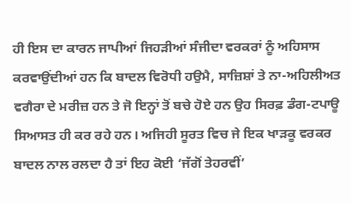ਹੀ ਇਸ ਦਾ ਕਾਰਨ ਜਾਪੀਆਂ ਜਿਹੜੀਆਂ ਸੰਜੀਦਾ ਵਰਕਰਾਂ ਨੂੰ ਅਹਿਸਾਸ ਕਰਵਾਉਂਦੀਆਂ ਹਨ ਕਿ ਬਾਦਲ ਵਿਰੋਧੀ ਹਉਮੈ, ਸਾਜ਼ਿਸ਼ਾਂ ਤੇ ਨਾ-ਅਹਿਲੀਅਤ ਵਗੈਰਾ ਦੇ ਮਰੀਜ਼ ਹਨ ਤੇ ਜੋ ਇਨ੍ਹਾਂ ਤੋਂ ਬਚੇ ਹੋਏ ਹਨ ਉਹ ਸਿਰਫ਼ ਡੰਗ-ਟਪਾਊ ਸਿਆਸਤ ਹੀ ਕਰ ਰਹੇ ਹਨ। ਅਜਿਹੀ ਸੂਰਤ ਵਿਚ ਜੇ ਇਕ ਖਾੜਕੂ ਵਰਕਰ ਬਾਦਲ ਨਾਲ ਰਲਦਾ ਹੈ ਤਾਂ ਇਹ ਕੋਈ ‘ਜੱਗੋਂ ਤੇਹਰਵੀਂ’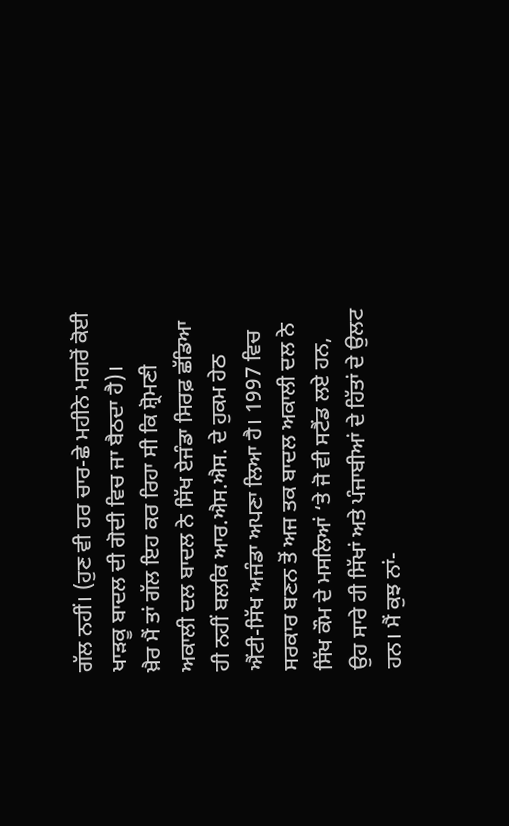ਗੱਲ ਨਹੀਂ। (ਹੁਣ ਵੀ ਹਰ ਚਾਰ-ਛੇ ਮਹੀਨੇ ਮਗਰੋਂ ਕੋਈ ਖਾੜਕੂ ਬਾਦਲ ਦੀ ਗੋਦੀ ਵਿਚ ਜਾ ਬੈਠਦਾ ਹੈ)।
ਖ਼ੈਰ ਮੈਂ ਤਾਂ ਗੱਲ ਇਹ ਕਰ ਰਿਹਾ ਸੀ ਕਿ ਸ਼੍ਰੋਮਣੀ ਅਕਾਲੀ ਦਲ ਬਾਦਲ ਨੇ ਸਿੱਖ ਏਜੰਡਾ ਸਿਰਫ਼ ਛੱਡਿਆ ਹੀ ਨਹੀਂ ਬਲਕਿ ਆਰ.ਐਸ.ਐਸ. ਦੇ ਹੁਕਮ ਹੇਠ ਐਂਟੀ-ਸਿੱਖ ਅਜੰਡਾ ਅਪਣਾ ਲਿਆ ਹੈ। 1997 ਵਿਚ ਸਰਕਾਰ ਬਣਨ ਤੋਂ ਅਜ ਤਕ ਬਾਦਲ ਅਕਾਲੀ ਦਲ ਨੇ ਸਿੱਖ ਕੌਮ ਦੇ ਮਸਲਿਆਂ ‘ਤੇ ਜੋ ਵੀ ਸਟੈਂਡ ਲਏ ਹਨ, ਉਹ ਸਾਰੇ ਹੀ ਸਿੱਖਾਂ ਅਤੇ ਪੰਜਾਬੀਆਂ ਦੇ ਹਿੱਤਾਂ ਦੇ ਉਲਟ ਹਨ। ਮੈਂ ਕੁਝ ਨਾਂ-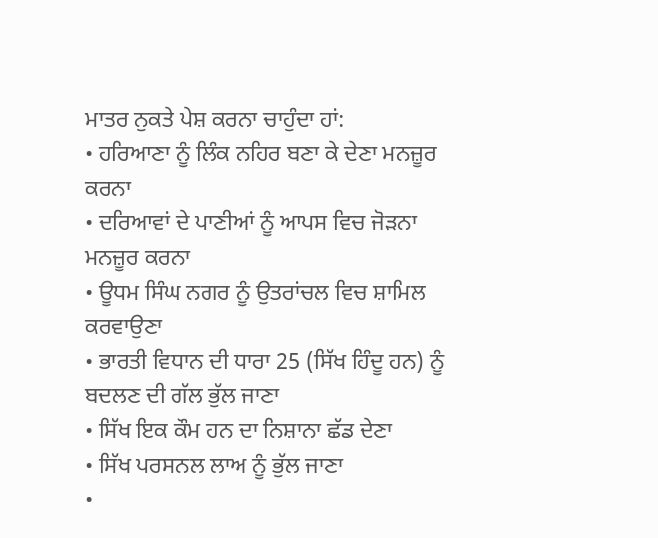ਮਾਤਰ ਨੁਕਤੇ ਪੇਸ਼ ਕਰਨਾ ਚਾਹੁੰਦਾ ਹਾਂ:
• ਹਰਿਆਣਾ ਨੂੰ ਲਿੰਕ ਨਹਿਰ ਬਣਾ ਕੇ ਦੇਣਾ ਮਨਜ਼ੂਰ ਕਰਨਾ
• ਦਰਿਆਵਾਂ ਦੇ ਪਾਣੀਆਂ ਨੂੰ ਆਪਸ ਵਿਚ ਜੋੜਨਾ ਮਨਜ਼ੂਰ ਕਰਨਾ
• ਊਧਮ ਸਿੰਘ ਨਗਰ ਨੂੰ ਉਤਰਾਂਚਲ ਵਿਚ ਸ਼ਾਮਿਲ ਕਰਵਾਉਣਾ
• ਭਾਰਤੀ ਵਿਧਾਨ ਦੀ ਧਾਰਾ 25 (ਸਿੱਖ ਹਿੰਦੂ ਹਨ) ਨੂੰ ਬਦਲਣ ਦੀ ਗੱਲ ਭੁੱਲ ਜਾਣਾ
• ਸਿੱਖ ਇਕ ਕੌਮ ਹਨ ਦਾ ਨਿਸ਼ਾਨਾ ਛੱਡ ਦੇਣਾ
• ਸਿੱਖ ਪਰਸਨਲ ਲਾਅ ਨੂੰ ਭੁੱਲ ਜਾਣਾ
•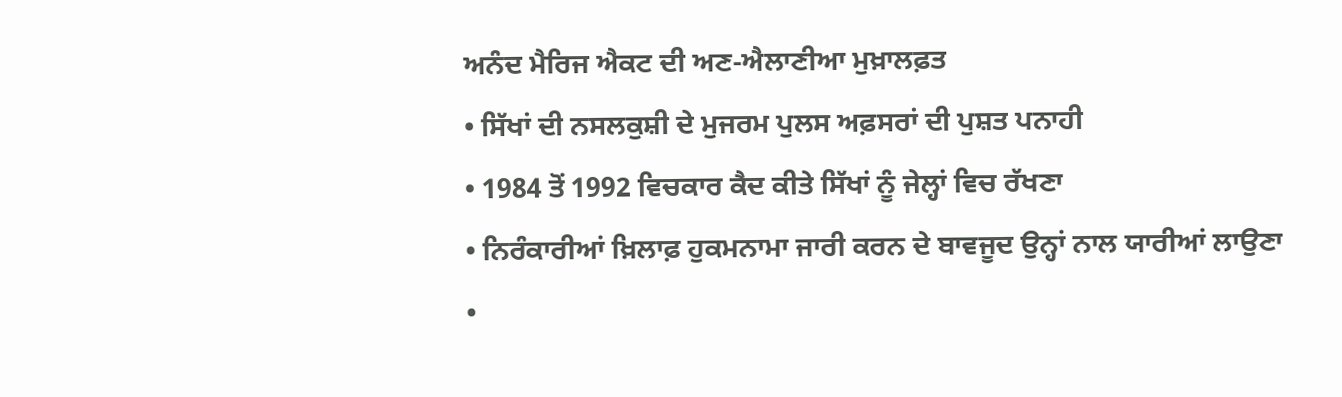ਅਨੰਦ ਮੈਰਿਜ ਐਕਟ ਦੀ ਅਣ-ਐਲਾਣੀਆ ਮੁਖ਼ਾਲਫ਼ਤ
• ਸਿੱਖਾਂ ਦੀ ਨਸਲਕੁਸ਼ੀ ਦੇ ਮੁਜਰਮ ਪੁਲਸ ਅਫ਼ਸਰਾਂ ਦੀ ਪੁਸ਼ਤ ਪਨਾਹੀ
• 1984 ਤੋਂ 1992 ਵਿਚਕਾਰ ਕੈਦ ਕੀਤੇ ਸਿੱਖਾਂ ਨੂੰ ਜੇਲ੍ਹਾਂ ਵਿਚ ਰੱਖਣਾ
• ਨਿਰੰਕਾਰੀਆਂ ਖ਼ਿਲਾਫ਼ ਹੁਕਮਨਾਮਾ ਜਾਰੀ ਕਰਨ ਦੇ ਬਾਵਜੂਦ ਉਨ੍ਹਾਂ ਨਾਲ ਯਾਰੀਆਂ ਲਾਉਣਾ
•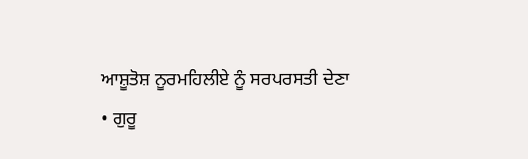ਆਸ਼ੂਤੋਸ਼ ਨੂਰਮਹਿਲੀਏ ਨੂੰ ਸਰਪਰਸਤੀ ਦੇਣਾ
• ਗੁਰੂ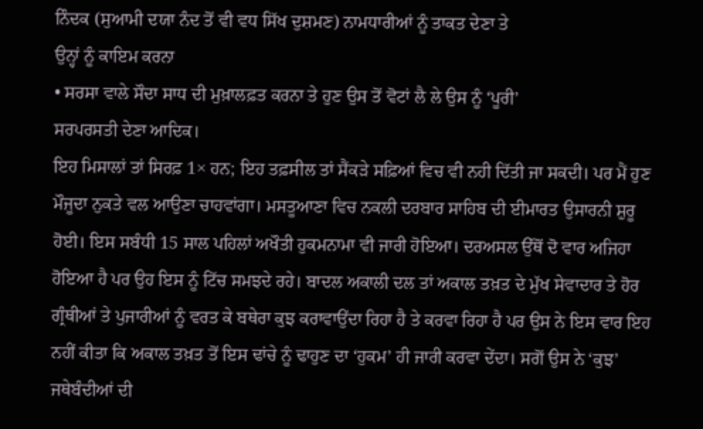ਨਿੰਦਕ (ਸੁਆਮੀ ਦਯਾ ਨੰਦ ਤੋਂ ਵੀ ਵਧ ਸਿੱਖ ਦੁਸ਼ਮਣ) ਨਾਮਧਾਰੀਆਂ ਨੂੰ ਤਾਕਤ ਦੇਣਾ ਤੇ
ਉਨ੍ਹਾਂ ਨੂੰ ਕਾਇਮ ਕਰਨਾ
• ਸਰਸਾ ਵਾਲੇ ਸੌਦਾ ਸਾਧ ਦੀ ਮੁਖ਼ਾਲਫ਼ਤ ਕਰਨਾ ਤੇ ਹੁਣ ਉਸ ਤੋਂ ਵੋਟਾਂ ਲੈ ਲੇ ਉਸ ਨੂੰ ‘ਪੂਰੀ’
ਸਰਪਰਸਤੀ ਦੇਣਾ ਆਦਿਕ।
ਇਹ ਮਿਸਾਲਾਂ ਤਾਂ ਸਿਰਫ਼ 1× ਹਨ; ਇਹ ਤਫ਼ਸੀਲ ਤਾਂ ਸੈਂਕੜੇ ਸਫ਼ਿਆਂ ਵਿਚ ਵੀ ਨਹੀ ਦਿੱਤੀ ਜਾ ਸਕਦੀ। ਪਰ ਮੈਂ ਹੁਣ ਮੌਜੂਦਾ ਨੁਕਤੇ ਵਲ ਆਉਣਾ ਚਾਹਵਾਂਗਾ। ਮਸਤੂਆਣਾ ਵਿਚ ਨਕਲੀ ਦਰਬਾਰ ਸਾਹਿਬ ਦੀ ਈਮਾਰਤ ਉਸਾਰਨੀ ਸ਼ੁਰੂ ਹੋਈ। ਇਸ ਸਬੰਧੀ 15 ਸਾਲ ਪਹਿਲਾਂ ਅਖੌਤੀ ਹੁਕਮਨਾਮਾ ਵੀ ਜਾਰੀ ਹੋਇਆ। ਦਰਅਸਲ ਉੱਥੋਂ ਦੋ ਵਾਰ ਅਜਿਹਾ ਹੋਇਆ ਹੈ ਪਰ ਉਹ ਇਸ ਨੂੰ ਟਿੱਚ ਸਮਝਦੇ ਰਹੇ। ਬਾਦਲ ਅਕਾਲੀ ਦਲ ਤਾਂ ਅਕਾਲ ਤਖ਼ਤ ਦੇ ਮੁੱਖ ਸੇਵਾਦਾਰ ਤੇ ਹੋਰ ਗ੍ਰੰਥੀਆਂ ਤੇ ਪੁਜਾਰੀਆਂ ਨੂੰ ਵਰਤ ਕੇ ਬਥੇਰਾ ਕੁਝ ਕਰਾਵਾਉਂਦਾ ਰਿਹਾ ਹੈ ਤੇ ਕਰਵਾ ਰਿਹਾ ਹੈ ਪਰ ਉਸ ਨੇ ਇਸ ਵਾਰ ਇਹ ਨਹੀਂ ਕੀਤਾ ਕਿ ਅਕਾਲ ਤਖ਼ਤ ਤੋਂ ਇਸ ਢਾਂਚੇ ਨੂੰ ਢਾਹੁਣ ਦਾ ‘ਹੁਕਮ’ ਹੀ ਜਾਰੀ ਕਰਵਾ ਦੇਂਦਾ। ਸਗੋਂ ਉਸ ਨੇ ‘ਕੁਝ’ ਜਥੇਬੰਦੀਆਂ ਦੀ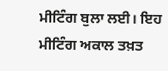ਮੀਟਿੰਗ ਬੁਲਾ ਲਈ। ਇਹ ਮੀਟਿੰਗ ਅਕਾਲ ਤਖ਼ਤ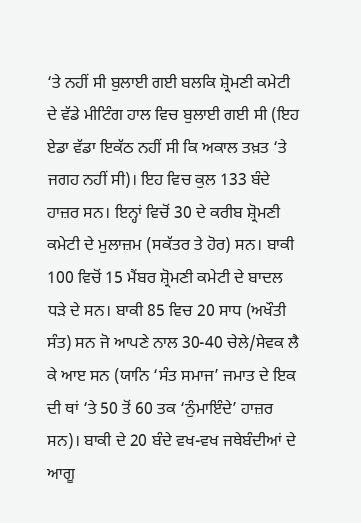‘ਤੇ ਨਹੀਂ ਸੀ ਬੁਲਾਈ ਗਈ ਬਲਕਿ ਸ਼੍ਰੋਮਣੀ ਕਮੇਟੀ ਦੇ ਵੱਡੇ ਮੀਟਿੰਗ ਹਾਲ ਵਿਚ ਬੁਲਾਈ ਗਈ ਸੀ (ਇਹ ਏਡਾ ਵੱਡਾ ਇਕੱਠ ਨਹੀਂ ਸੀ ਕਿ ਅਕਾਲ ਤਖ਼ਤ ‘ਤੇ ਜਗਹ ਨਹੀਂ ਸੀ)। ਇਹ ਵਿਚ ਕੁਲ 133 ਬੰਦੇ ਹਾਜ਼ਰ ਸਨ। ਇਨ੍ਹਾਂ ਵਿਚੋਂ 30 ਦੇ ਕਰੀਬ ਸ਼੍ਰੋਮਣੀ ਕਮੇਟੀ ਦੇ ਮੁਲਾਜ਼ਮ (ਸਕੱਤਰ ਤੇ ਹੋਰ) ਸਨ। ਬਾਕੀ 100 ਵਿਚੋਂ 15 ਮੈਂਬਰ ਸ਼੍ਰੋਮਣੀ ਕਮੇਟੀ ਦੇ ਬਾਦਲ ਧੜੇ ਦੇ ਸਨ। ਬਾਕੀ 85 ਵਿਚ 20 ਸਾਧ (ਅਖੌਤੀ ਸੰਤ) ਸਨ ਜੋ ਆਪਣੇ ਨਾਲ 30-40 ਚੇਲੇ/ਸੇਵਕ ਲੈ ਕੇ ਆੲ ਸਨ (ਯਾਨਿ ‘ਸੰਤ ਸਮਾਜ’ ਜਮਾਤ ਦੇ ਇਕ ਦੀ ਥਾਂ ‘ਤੇ 50 ਤੋਂ 60 ਤਕ ‘ਨੁੰਮਾਇੰਦੇ’ ਹਾਜ਼ਰ ਸਨ)। ਬਾਕੀ ਦੇ 20 ਬੰਦੇ ਵਖ-ਵਖ ਜਥੇਬੰਦੀਆਂ ਦੇ ਆਗੂ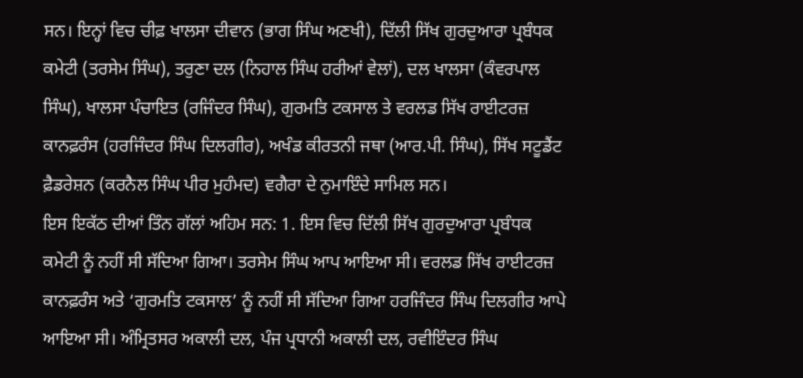ਸਨ। ਇਨ੍ਹਾਂ ਵਿਚ ਚੀਫ਼ ਖਾਲਸਾ ਦੀਵਾਨ (ਭਾਗ ਸਿੰਘ ਅਣਖੀ), ਦਿੱਲੀ ਸਿੱਖ ਗੁਰਦੁਆਰਾ ਪ੍ਰਬੰਧਕ ਕਮੇਟੀ (ਤਰਸੇਮ ਸਿੰਘ), ਤਰੁਣਾ ਦਲ (ਨਿਹਾਲ ਸਿੰਘ ਹਰੀਆਂ ਵੇਲਾਂ), ਦਲ ਖਾਲਸਾ (ਕੰਵਰਪਾਲ ਸਿੰਘ), ਖਾਲਸਾ ਪੰਚਾਇਤ (ਰਜਿੰਦਰ ਸਿੰਘ), ਗੁਰਮਤਿ ਟਕਸਾਲ ਤੇ ਵਰਲਡ ਸਿੱਖ ਰਾਈਟਰਜ਼ ਕਾਨਫ਼ਰੰਸ (ਹਰਜਿੰਦਰ ਸਿੰਘ ਦਿਲਗੀਰ), ਅਖੰਡ ਕੀਰਤਨੀ ਜਥਾ (ਆਰ.ਪੀ. ਸਿੰਘ), ਸਿੱਖ ਸਟੂਡੈਂਟ ਫ਼ੈਡਰੇਸ਼ਨ (ਕਰਨੈਲ ਸਿੰਘ ਪੀਰ ਮੁਹੰਮਦ) ਵਗੈਰਾ ਦੇ ਨੁਮਾਇੰਦੇ ਸਾਮਿਲ ਸਨ।
ਇਸ ਇਕੱਠ ਦੀਆਂ ਤਿੰਨ ਗੱਲਾਂ ਅਹਿਮ ਸਨ: 1. ਇਸ ਵਿਚ ਦਿੱਲੀ ਸਿੱਖ ਗੁਰਦੁਆਰਾ ਪ੍ਰਬੰਧਕ ਕਮੇਟੀ ਨੂੰ ਨਹੀਂ ਸੀ ਸੱਦਿਆ ਗਿਆ। ਤਰਸੇਮ ਸਿੰਘ ਆਪ ਆਇਆ ਸੀ। ਵਰਲਡ ਸਿੱਖ ਰਾਈਟਰਜ਼ ਕਾਨਫ਼ਰੰਸ ਅਤੇ ‘ਗੁਰਮਤਿ ਟਕਸਾਲ’ ਨੂੰ ਨਹੀਂ ਸੀ ਸੱਦਿਆ ਗਿਆ ਹਰਜਿੰਦਰ ਸਿੰਘ ਦਿਲਗੀਰ ਆਪੇ ਆਇਆ ਸੀ। ਅੰਮ੍ਰਿਤਸਰ ਅਕਾਲੀ ਦਲ, ਪੰਜ ਪ੍ਰਧਾਨੀ ਅਕਾਲੀ ਦਲ, ਰਵੀਇੰਦਰ ਸਿੰਘ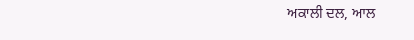ਅਕਾਲੀ ਦਲ, ਆਲ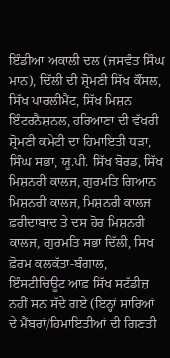ਇੰਡੀਆ ਅਕਾਲੀ ਦਲ (ਜਸਵੰਤ ਸਿੰਘ ਮਾਨ), ਦਿੱਲੀ ਦੀ ਸ਼੍ਰੋਮਣੀ ਸਿੱਖ ਕੌਂਸਲ, ਸਿੱਖ ਪਾਰਲੀਮੈਂਟ, ਸਿੱਖ ਮਿਸ਼ਨ ਇੰਟਰਨੈਸ਼ਨਲ, ਹਰਿਆਣਾ ਦੀ ਵੱਖਰੀ ਸ਼੍ਰੋਮਣੀ ਕਮੇਟੀ ਦਾ ਹਿਮਾਇਤੀ ਧੜਾ, ਸਿੰਘ ਸਭਾ, ਯੂ.ਪੀ. ਸਿੱਖ ਬੋਰਡ, ਸਿੱਖ ਮਿਸ਼ਨਰੀ ਕਾਲਜ, ਗੁਰਮਤਿ ਗਿਆਨ ਮਿਸ਼ਨਰੀ ਕਾਲਜ, ਮਿਸ਼ਨਰੀ ਕਾਲਜ ਫ਼ਰੀਦਾਬਾਦ ਤੇ ਦਸ ਹੋਰ ਮਿਸ਼ਨਰੀ ਕਾਲਜ, ਗੁਰਮਤਿ ਸਭਾ ਦਿੱਲੀ, ਸਿਖ ਫ਼ੋਰਮ ਕਲਕੱਤਾ-ਬੰਗਾਲ, ਇੰਸਟੀਚਿਊਟ ਆਫ਼ ਸਿੱਖ ਸਟੱਡੀਜ਼ ਨਹੀਂ ਸਨ ਸੱਦੇ ਗਏ (ਇਨ੍ਹਾਂ ਸਾਰਿਆਂ ਦੇ ਮੈਂਬਰਾਂ/ਹਿਮਾਇਤੀਆਂ ਦੀ ਗਿਣਤੀ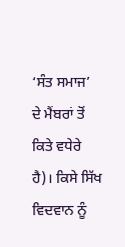‘ਸੰਤ ਸਮਾਜ’ ਦੇ ਮੈਂਬਰਾਂ ਤੋਂ ਕਿਤੇ ਵਧੇਰੇ ਹੈ)। ਕਿਸੇ ਸਿੱਖ ਵਿਦਵਾਨ ਨੂੰ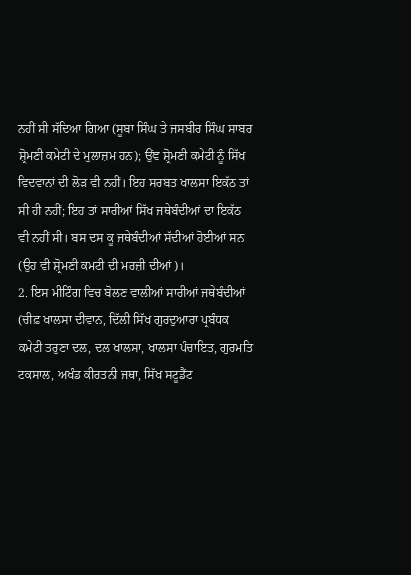ਨਹੀਂ ਸੀ ਸੱਦਿਆ ਗਿਆ (ਸੂਬਾ ਸਿੰਘ ਤੇ ਜਸਬੀਰ ਸਿੰਘ ਸਾਬਰ ਸ਼੍ਰੋਮਣੀ ਕਮੇਟੀ ਦੇ ਮੁਲਾਜ਼ਮ ਹਨ); ਉਂਞ ਸ਼੍ਰੋਮਣੀ ਕਮੇਟੀ ਨੂੰ ਸਿੱਖ ਵਿਦਵਾਨਾਂ ਦੀ ਲੋੜ ਵੀ ਨਹੀਂ। ਇਹ ਸਰਬਤ ਖਾਲਸਾ ਇਕੱਠ ਤਾਂ ਸੀ ਹੀ ਨਹੀਂ; ਇਹ ਤਾਂ ਸਾਰੀਆਂ ਸਿੱਖ ਜਥੇਬੰਦੀਆਂ ਦਾ ਇਕੱਠ ਵੀ ਨਹੀਂ ਸੀ। ਬਸ ਦਸ ਕੂ ਜਥੇਬੰਦੀਆਂ ਸੱਦੀਆਂ ਹੋਈਆਂ ਸਨ (ਉਹ ਵੀ ਸ਼੍ਰੋਮਣੀ ਕਮਟੀ ਦੀ ਮਰਜ਼ੀ ਦੀਆਂ)।
2. ਇਸ ਮੀਟਿੰਗ ਵਿਚ ਬੋਲਣ ਵਾਲੀਆਂ ਸਾਰੀਆਂ ਜਥੇਬੰਦੀਆਂ (ਚੀਫ਼ ਖਾਲਸਾ ਦੀਵਾਨ, ਦਿੱਲੀ ਸਿੱਖ ਗੁਰਦੁਆਰਾ ਪ੍ਰਬੰਧਕ ਕਮੇਟੀ ਤਰੁਣਾ ਦਲ, ਦਲ ਖਾਲਸਾ, ਖਾਲਸਾ ਪੰਚਾਇਤ, ਗੁਰਮਤਿ ਟਕਸਾਲ, ਅਖੰਡ ਕੀਰਤਨੀ ਜਥਾ, ਸਿੱਖ ਸਟੂਡੈਂਟ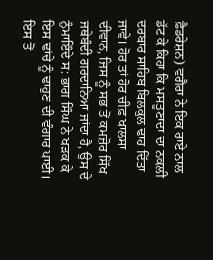ਫ਼ੈਡਰੇਸ਼ਨ) ਵਗੈਰਾ ਨੇ ਇਕ ਰਾਏ ਨਾਲ ਡੱਟ ਕੇ ਕਿਹਾ ਕਿ ਮਸਤੂਣਾਦਾ ਦਾ ਨਕਲੀ ਦਰਬਾਰ ਸਾਹਿਬ ਬਿਲਕੁਲ ਢਾਹ ਦਿੱਤਾ ਜਾਵੇ। ਹੋਰ ਤਾਂ ਹੋਰ ਚੀਫ਼ ਖਾਲਸਾ ਦੀਵਾਨ, ਜਿਸ ਨੂੰ ਸਭ ਤੋਂ ਕਮਜ਼ੋਰ ਸਿੱਖ ਜਥੇਬੰਦੀ ਗਰਦਾਨਿਆ ਜਾਂਦਾ ਹੈ, ਉਸ ਦੇ ਨੁੰਮਾਇੰਦੇ ਸ: ਭਾਗ ਸਿੰਘ ਨੇ ਖੜਕ ਕੇ ਇਸ ਢਾਂਚੇ ਨੂੰ ਢਾਹੁਣ ਦੀ ਵੰਗਾਰ ਪਾਈ। ਇਸ ਤੋਂ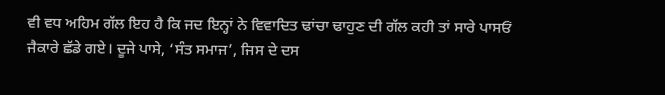ਵੀ ਵਧ ਅਹਿਮ ਗੱਲ ਇਹ ਹੈ ਕਿ ਜਦ ਇਨ੍ਹਾਂ ਨੇ ਵਿਵਾਦਿਤ ਢਾਂਚਾ ਢਾਹੁਣ ਦੀ ਗੱਲ ਕਹੀ ਤਾਂ ਸਾਰੇ ਪਾਸਓਂ ਜੈਕਾਰੇ ਛੱਡੇ ਗਏ। ਦੂਜੇ ਪਾਸੇ, ‘ਸੰਤ ਸਮਾਜ’, ਜਿਸ ਦੇ ਦਸ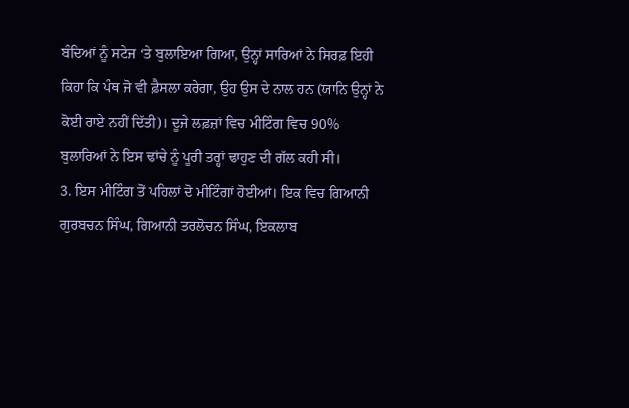ਬੰਦਿਆਂ ਨੂੰ ਸਟੇਜ ‘ਤੇ ਬੁਲਾਇਆ ਗਿਆ, ਉਨ੍ਹਾਂ ਸਾਰਿਆਂ ਨੇ ਸਿਰਫ਼ ਇਹੀ ਕਿਹਾ ਕਿ ਪੰਥ ਜੋ ਵੀ ਫ਼ੈਸਲਾ ਕਰੇਗਾ, ਉਹ ਉਸ ਦੇ ਨਾਲ ਹਨ (ਯਾਨਿ ਉਨ੍ਹਾਂ ਨੇ ਕੋਈ ਰਾਏ ਨਹੀਂ ਦਿੱਤੀ)। ਦੂਜੇ ਲਫ਼ਜ਼ਾਂ ਵਿਚ ਮੀਟਿੰਗ ਵਿਚ 90% ਬੁਲਾਰਿਆਂ ਨੇ ਇਸ ਢਾਂਚੇ ਨੂੰ ਪੂਰੀ ਤਰ੍ਹਾਂ ਢਾਹੁਣ ਦੀ ਗੱਲ ਕਹੀ ਸੀ।
3. ਇਸ ਮੀਟਿੰਗ ਤੋਂ ਪਹਿਲਾਂ ਦੋ ਮੀਟਿੰਗਾਂ ਹੋਈਆਂ। ਇਕ ਵਿਚ ਗਿਆਨੀ ਗੁਰਬਚਨ ਸਿੰਘ, ਗਿਆਨੀ ਤਰਲੋਚਨ ਸਿੰਘ, ਇਕਲਾਬ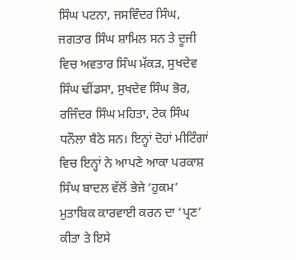ਸਿੰਘ ਪਟਨਾ, ਜਸਵਿੰਦਰ ਸਿੰਘ, ਜਗਤਾਰ ਸਿੰਘ ਸ਼ਾਮਿਲ ਸਨ ਤੇ ਦੂਜੀ ਵਿਚ ਅਵਤਾਰ ਸਿੰਘ ਮੱਕੜ, ਸੁਖਦੇਵ ਸਿੰਘ ਢੀਂਡਸਾ, ਸੁਖਦੇਵ ਸਿੰਘ ਭੋਰ, ਰਜਿੰਦਰ ਸਿੰਘ ਮਹਿਤਾ, ਟੇਕ ਸਿੰਘ ਧਨੌਲਾ ਬੈਠੇ ਸਨ। ਇਨ੍ਹਾਂ ਦੋਹਾਂ ਮੀਟਿੰਗਾਂ ਵਿਚ ਇਨ੍ਹਾਂ ਨੇ ਆਪਣੇ ਆਕਾ ਪਰਕਾਸ਼ ਸਿੰਘ ਬਾਦਲ ਵੱਲੋਂ ਭੇਜੇ ‘ਹੁਕਮ’ ਮੁਤਾਬਿਕ ਕਾਰਵਾਈ ਕਰਨ ਦਾ ‘ਪ੍ਰਣ’ ਕੀਤਾ ਤੇ ਇਸੇ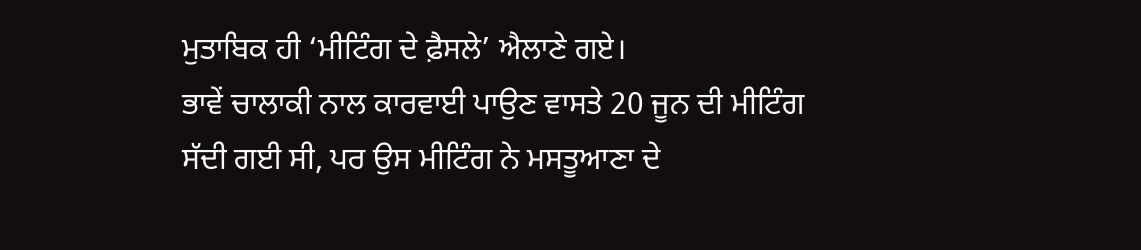ਮੁਤਾਬਿਕ ਹੀ ‘ਮੀਟਿੰਗ ਦੇ ਫ਼ੈਸਲੇ’ ਐਲਾਣੇ ਗਏ।
ਭਾਵੇਂ ਚਾਲਾਕੀ ਨਾਲ ਕਾਰਵਾਈ ਪਾਉਣ ਵਾਸਤੇ 20 ਜੂਨ ਦੀ ਮੀਟਿੰਗ ਸੱਦੀ ਗਈ ਸੀ, ਪਰ ਉਸ ਮੀਟਿੰਗ ਨੇ ਮਸਤੂਆਣਾ ਦੇ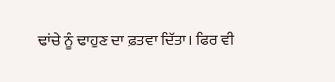ਢਾਂਚੇ ਨੂੰ ਢਾਹੁਣ ਦਾ ਫ਼ਤਵਾ ਦਿੱਤਾ। ਫਿਰ ਵੀ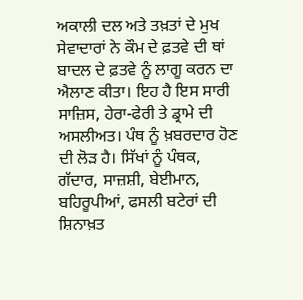ਅਕਾਲੀ ਦਲ ਅਤੇ ਤਖ਼ਤਾਂ ਦੇ ਮੁਖ ਸੇਵਾਦਾਰਾਂ ਨੇ ਕੌਮ ਦੇ ਫ਼ਤਵੇ ਦੀ ਥਾਂ ਬਾਦਲ ਦੇ ਫ਼ਤਵੇ ਨੂੰ ਲਾਗੂ ਕਰਨ ਦਾ ਐਲਾਣ ਕੀਤਾ। ਇਹ ਹੈ ਇਸ ਸਾਰੀ ਸਾਜ਼ਿਸ, ਹੇਰਾ-ਫੇਰੀ ਤੇ ਡ੍ਰਾਮੇ ਦੀ ਅਸਲੀਅਤ। ਪੰਥ ਨੂੰ ਖ਼ਬਰਦਾਰ ਹੋਣ ਦੀ ਲੋੜ ਹੈ। ਸਿੱਖਾਂ ਨੂੰ ਪੰਥਕ, ਗੱਦਾਰ, ਸਾਜ਼ਸ਼ੀ, ਬੇਈਮਾਨ, ਬਹਿਰੂਪੀਆਂ, ਫਸਲੀ ਬਟੇਰਾਂ ਦੀ ਸ਼ਿਨਾਖ਼ਤ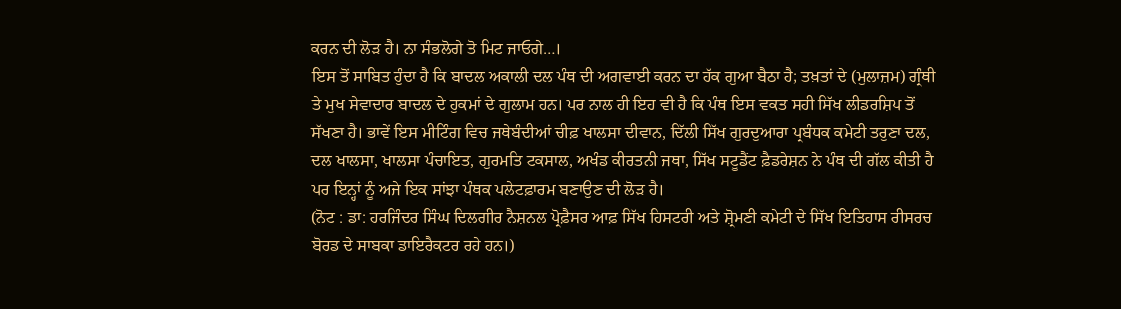ਕਰਨ ਦੀ ਲੋੜ ਹੈ। ਨਾ ਸੰਭਲੋਗੇ ਤੋ ਮਿਟ ਜਾਓਗੇ…।
ਇਸ ਤੋਂ ਸਾਬਿਤ ਹੁੰਦਾ ਹੈ ਕਿ ਬਾਦਲ ਅਕਾਲੀ ਦਲ ਪੰਥ ਦੀ ਅਗਵਾਈ ਕਰਨ ਦਾ ਹੱਕ ਗੁਆ ਬੈਠਾ ਹੈ; ਤਖ਼ਤਾਂ ਦੇ (ਮੁਲਾਜ਼ਮ) ਗ੍ਰੰਥੀ ਤੇ ਮੁਖ ਸੇਵਾਦਾਰ ਬਾਦਲ ਦੇ ਹੁਕਮਾਂ ਦੇ ਗੁਲਾਮ ਹਨ। ਪਰ ਨਾਲ ਹੀ ਇਹ ਵੀ ਹੈ ਕਿ ਪੰਥ ਇਸ ਵਕਤ ਸਹੀ ਸਿੱਖ ਲੀਡਰਸ਼ਿਪ ਤੋਂ ਸੱਖਣਾ ਹੈ। ਭਾਵੇਂ ਇਸ ਮੀਟਿੰਗ ਵਿਚ ਜਥੇਬੰਦੀਆਂ ਚੀਫ਼ ਖਾਲਸਾ ਦੀਵਾਨ, ਦਿੱਲੀ ਸਿੱਖ ਗੁਰਦੁਆਰਾ ਪ੍ਰਬੰਧਕ ਕਮੇਟੀ ਤਰੁਣਾ ਦਲ, ਦਲ ਖਾਲਸਾ, ਖਾਲਸਾ ਪੰਚਾਇਤ, ਗੁਰਮਤਿ ਟਕਸਾਲ, ਅਖੰਡ ਕੀਰਤਨੀ ਜਥਾ, ਸਿੱਖ ਸਟੂਡੈਂਟ ਫ਼ੈਡਰੇਸ਼ਨ ਨੇ ਪੰਥ ਦੀ ਗੱਲ ਕੀਤੀ ਹੈ ਪਰ ਇਨ੍ਹਾਂ ਨੂੰ ਅਜੇ ਇਕ ਸਾਂਝਾ ਪੰਥਕ ਪਲੇਟਫ਼ਾਰਮ ਬਣਾਉਣ ਦੀ ਲੋੜ ਹੈ।
(ਨੋਟ : ਡਾ: ਹਰਜਿੰਦਰ ਸਿੰਘ ਦਿਲਗੀਰ ਨੈਸ਼ਨਲ ਪ੍ਰੋਫ਼ੈਸਰ ਆਫ਼ ਸਿੱਖ ਹਿਸਟਰੀ ਅਤੇ ਸ਼੍ਰੋਮਣੀ ਕਮੇਟੀ ਦੇ ਸਿੱਖ ਇਤਿਹਾਸ ਰੀਸਰਚ ਬੋਰਡ ਦੇ ਸਾਬਕਾ ਡਾਇਰੈਕਟਰ ਰਹੇ ਹਨ।)